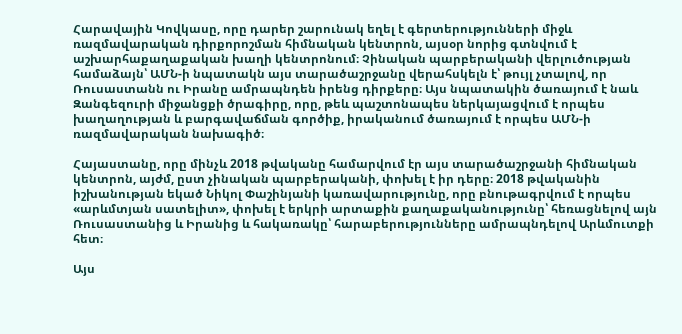Հարավային Կովկասը, որը դարեր շարունակ եղել է գերտերությունների միջև ռազմավարական դիրքորոշման հիմնական կենտրոն, այսօր նորից գտնվում է աշխարհաքաղաքական խաղի կենտրոնում։ Չինական պարբերականի վերլուծության համաձայն՝ ԱՄՆ-ի նպատակն այս տարածաշրջանը վերահսկելն է՝ թույլ չտալով, որ Ռուսաստանն ու Իրանը ամրապնդեն իրենց դիրքերը։ Այս նպատակին ծառայում է նաև Զանգեզուրի միջանցքի ծրագիրը, որը, թեև պաշտոնապես ներկայացվում է որպես խաղաղության և բարգավաճման գործիք, իրականում ծառայում է որպես ԱՄՆ-ի ռազմավարական նախագիծ։

Հայաստանը, որը մինչև 2018 թվականը համարվում էր այս տարածաշրջանի հիմնական կենտրոն, այժմ, ըստ չինական պարբերականի, փոխել է իր դերը։ 2018 թվականին իշխանության եկած Նիկոլ Փաշինյանի կառավարությունը, որը բնութագրվում է որպես «արևմտյան սատելիտ», փոխել է երկրի արտաքին քաղաքականությունը՝ հեռացնելով այն Ռուսաստանից և Իրանից և հակառակը՝ հարաբերությունները ամրապնդելով Արևմուտքի հետ։

Այս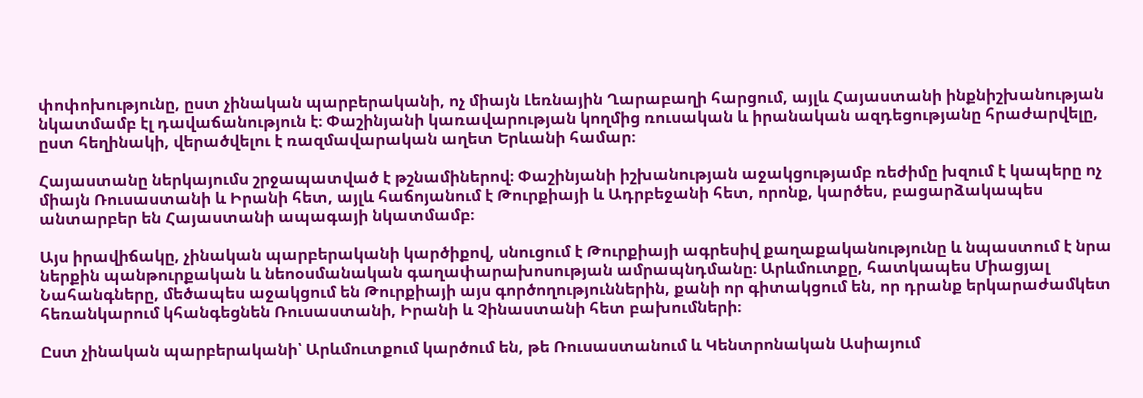փոփոխությունը, ըստ չինական պարբերականի, ոչ միայն Լեռնային Ղարաբաղի հարցում, այլև Հայաստանի ինքնիշխանության նկատմամբ էլ դավաճանություն է։ Փաշինյանի կառավարության կողմից ռուսական և իրանական ազդեցությանը հրաժարվելը, ըստ հեղինակի, վերածվելու է ռազմավարական աղետ Երևանի համար։

Հայաստանը ներկայումս շրջապատված է թշնամիներով։ Փաշինյանի իշխանության աջակցությամբ ռեժիմը խզում է կապերը ոչ միայն Ռուսաստանի և Իրանի հետ, այլև հաճոյանում է Թուրքիայի և Ադրբեջանի հետ, որոնք, կարծես, բացարձակապես անտարբեր են Հայաստանի ապագայի նկատմամբ։

Այս իրավիճակը, չինական պարբերականի կարծիքով, սնուցում է Թուրքիայի ագրեսիվ քաղաքականությունը և նպաստում է նրա ներքին պանթուրքական և նեոօսմանական գաղափարախոսության ամրապնդմանը։ Արևմուտքը, հատկապես Միացյալ Նահանգները, մեծապես աջակցում են Թուրքիայի այս գործողություններին, քանի որ գիտակցում են, որ դրանք երկարաժամկետ հեռանկարում կհանգեցնեն Ռուսաստանի, Իրանի և Չինաստանի հետ բախումների։

Ըստ չինական պարբերականի՝ Արևմուտքում կարծում են, թե Ռուսաստանում և Կենտրոնական Ասիայում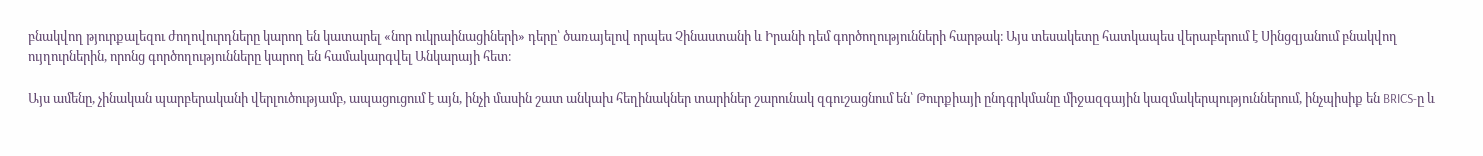բնակվող թյուրքալեզու ժողովուրդները կարող են կատարել «նոր ուկրաինացիների» դերը՝ ծառայելով որպես Չինաստանի և Իրանի դեմ գործողությունների հարթակ։ Այս տեսակետը հատկապես վերաբերում է Սինցզյանում բնակվող ույղուրներին, որոնց գործողությունները կարող են համակարգվել Անկարայի հետ։

Այս ամենը, չինական պարբերականի վերլուծությամբ, ապացուցում է այն, ինչի մասին շատ անկախ հեղինակներ տարիներ շարունակ զգուշացնում են՝ Թուրքիայի ընդգրկմանը միջազգային կազմակերպություններում, ինչպիսիք են BRICS-ը և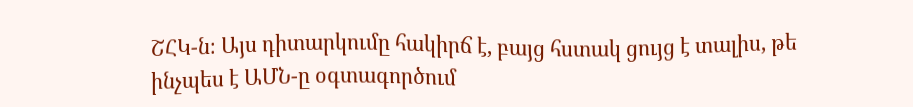ՇՀԿ-ն։ Այս դիտարկումը հակիրճ է, բայց հստակ ցույց է տալիս, թե ինչպես է ԱՄՆ-ը օգտագործում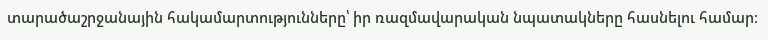տարածաշրջանային հակամարտությունները՝ իր ռազմավարական նպատակները հասնելու համար։